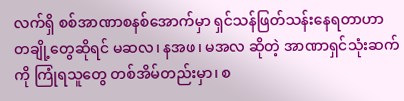လက်ရှိ စစ်အာဏာစနစ်အောက်မှာ ရှင်သန်ဖြတ်သန်းနေရတာဟာ တချို့တွေဆိုရင် မဆလ၊ နအဖ၊ မအလ ဆိုတဲ့ အာဏာရှင်သုံးဆက်ကို ကြုံရသူတွေ တစ်အိမ်တည်းမှာ၊ စ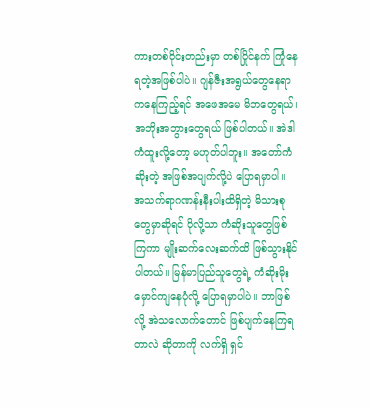ကားတစ်၀ိုင်းတည်းမှာ တစ်ပြိုင်နက် ကြုံနေရတဲ့အဖြစ်ပါပဲ။ ဂျန်ဇီးအရွယ်တွေနေရာကနေကြည့်ရင် အဖေအမေ မိဘတွေရယ်၊ အဘိုးအဘွားတွေရယ် ဖြစ်ပါတယ်။ အဲဒါ ကံထူးလို့တော့ မဟုတ်ပါဘူး။ အတော်ကံဆိုးတဲ့ အဖြစ်အပျက်လို့ပဲ ပြောရမှာပါ။ အသက်ရာဂဏန်းနီးပါးထိရှိတဲ့ မိသားစုတွေမှာဆိုရင် ပိုလို့သာ ကံဆိုးသူတွေဖြစ်ကြကာ မျိုးဆက်လေးဆက်ထိ ဖြစ်သွားနိုင်ပါတယ်။ မြန်မာပြည်သူတွေရဲ့ ကံဆိုးမိုးမှောင်ကျနေပုံလို့ ပြောရမှာပါပဲ။ ဘာဖြစ်လို့ အဲသလောက်တောင် ဖြစ်ပျက်နေကြရတာလဲ ဆိုတာကို လက်ရှိ ရှင်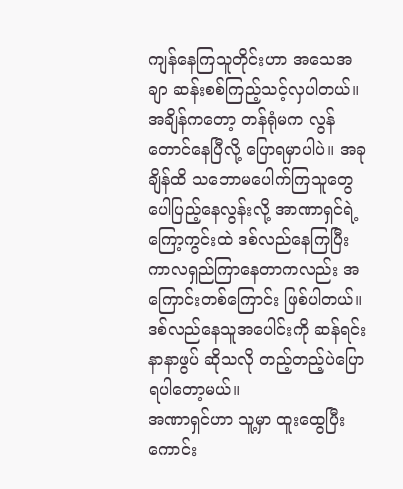ကျန်နေကြသူတိုင်းဟာ အသေအချာ ဆန်းစစ်ကြည့်သင့်လှပါတယ်။ အချိန်ကတော့ တန်ရုံမက လွန်တောင်နေပြီလို့ ပြောရမှာပါပဲ။ အခုချိန်ထိ သဘောမပေါက်ကြသူတွေ ပေါပြည့်နေလွန်းလို့ အာဏာရှင်ရဲ့ ကြော့ကွင်းထဲ ဒစ်လည်နေကြပြီး ကာလရှည်ကြာနေတာကလည်း အကြောင်းတစ်ကြောင်း ဖြစ်ပါတယ်။ ဒစ်လည်နေသူအပေါင်းကို ဆန်ရင်းနာနာဖွပ် ဆိုသလို တည့်တည့်ပဲပြောရပါတော့မယ်။
အဏာရှင်ဟာ သူ့မှာ ထူးထွေပြီး ကောင်း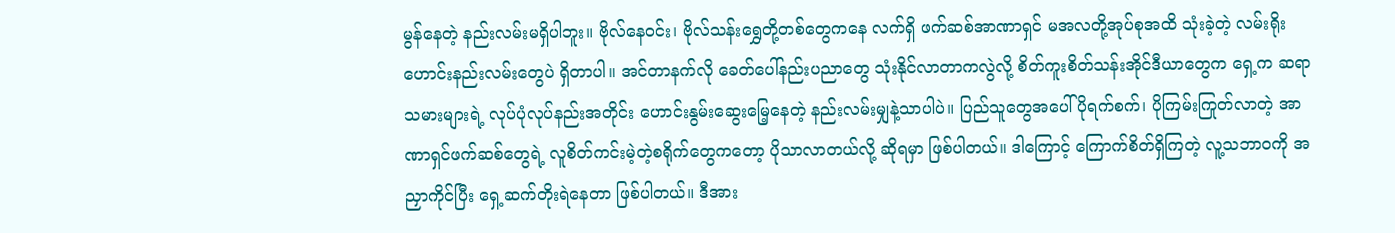မွန်နေတဲ့ နည်းလမ်းမရှိပါဘူး။ ဗိုလ်နေ၀င်း၊ ဗိုလ်သန်းရွှေတို့တစ်တွေကနေ လက်ရှိ ဖက်ဆစ်အာဏာရှင် မအလတို့အုပ်စုအထိ သုံးခဲ့တဲ့ လမ်းရိုးဟောင်းနည်းလမ်းတွေပဲ ရှိတာပါ။ အင်တာနက်လို ခေတ်ပေါ်နည်းပညာတွေ သုံးနိုင်လာတာကလွဲလို့ စိတ်ကူးစိတ်သန်းအိုင်ဒီယာတွေက ရှေ့က ဆရာသမားများရဲ့ လုပ်ပုံလုပ်နည်းအတိုင်း ဟောင်းနွမ်းဆွေးမြေ့နေတဲ့ နည်းလမ်းမျှနဲ့သာပါပဲ။ ပြည်သူတွေအပေါ် ပိုရက်စက်၊ ပိုကြမ်းကြုတ်လာတဲ့ အာဏာရှင်ဖက်ဆစ်တွေရဲ့ လူစိတ်ကင်းမဲ့တဲ့စရိုက်တွေကတော့ ပိုသာလာတယ်လို့ ဆိုရမှာ ဖြစ်ပါတယ်။ ဒါကြောင့် ကြောက်စိတ်ရှိကြတဲ့ လူ့သဘာ၀ကို အညှာကိုင်ပြီး ရှေ့ဆက်တိုးရဲနေတာ ဖြစ်ပါတယ်။ ဒီအား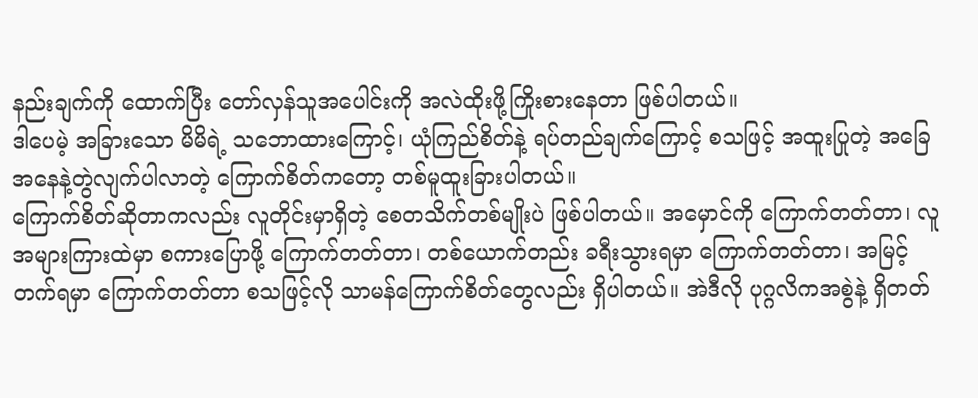နည်းချက်ကို ထောက်ပြီး တော်လှန်သူအပေါင်းကို အလဲထိုးဖို့ကြိုးစားနေတာ ဖြစ်ပါတယ်။
ဒါပေမဲ့ အခြားသော မိမိရဲ့ သဘောထားကြောင့်၊ ယုံကြည်စိတ်နဲ့ ရပ်တည်ချက်ကြောင့် စသဖြင့် အထူးပြုတဲ့ အခြေအနေနဲ့တွဲလျက်ပါလာတဲ့ ကြောက်စိတ်ကတော့ တစ်မူထူးခြားပါတယ်။
ကြောက်စိတ်ဆိုတာကလည်း လူတိုင်းမှာရှိတဲ့ စေတသိက်တစ်မျိုးပဲ ဖြစ်ပါတယ်။ အမှောင်ကို ကြောက်တတ်တာ၊ လူအများကြားထဲမှာ စကားပြောဖို့ ကြောက်တတ်တာ၊ တစ်ယောက်တည်း ခရီးသွားရမှာ ကြောက်တတ်တာ၊ အမြင့်တက်ရမှာ ကြောက်တတ်တာ စသဖြင့်လို သာမန်ကြောက်စိတ်တွေလည်း ရှိပါတယ်။ အဲဒီလို ပုဂ္ဂလိကအစွဲနဲ့ ရှိတတ်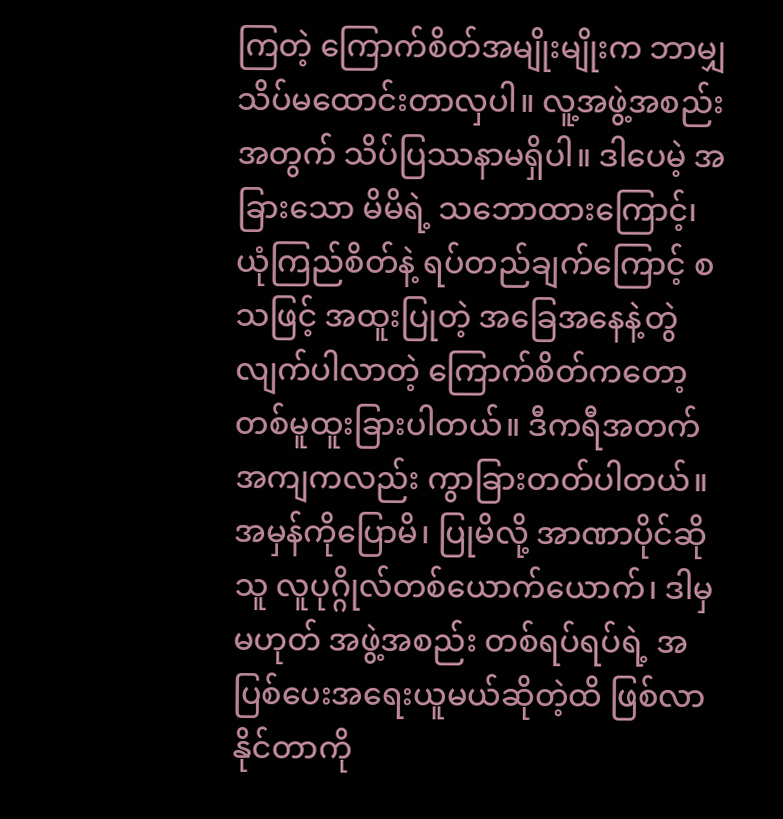ကြတဲ့ ကြောက်စိတ်အမျိုးမျိုးက ဘာမျှ သိပ်မထောင်းတာလှပါ။ လူ့အဖွဲ့အစည်းအတွက် သိပ်ပြဿနာမရှိပါ။ ဒါပေမဲ့ အခြားသော မိမိရဲ့ သဘောထားကြောင့်၊ ယုံကြည်စိတ်နဲ့ ရပ်တည်ချက်ကြောင့် စသဖြင့် အထူးပြုတဲ့ အခြေအနေနဲ့တွဲလျက်ပါလာတဲ့ ကြောက်စိတ်ကတော့ တစ်မူထူးခြားပါတယ်။ ဒီကရီအတက်အကျကလည်း ကွာခြားတတ်ပါတယ်။ အမှန်ကိုပြောမိ၊ ပြုမိလို့ အာဏာပိုင်ဆိုသူ လူပုဂ္ဂိုလ်တစ်ယောက်ယောက်၊ ဒါမှမဟုတ် အဖွဲ့အစည်း တစ်ရပ်ရပ်ရဲ့ အပြစ်ပေးအရေးယူမယ်ဆိုတဲ့ထိ ဖြစ်လာနိုင်တာကို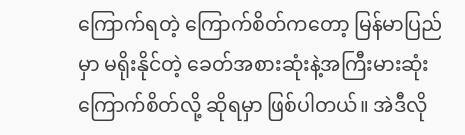ကြောက်ရတဲ့ ကြောက်စိတ်ကတော့ မြန်မာပြည်မှာ မရိုးနိုင်တဲ့ ခေတ်အစားဆုံးနဲ့အကြီးမားဆုံး ကြောက်စိတ်လို့ ဆိုရမှာ ဖြစ်ပါတယ်။ အဲဒီလို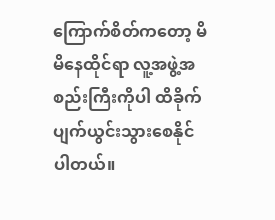ကြောက်စိတ်ကတော့ မိမိနေထိုင်ရာ လူ့အဖွဲ့အစည်းကြီးကိုပါ ထိခိုက်ပျက်ယွင်းသွားစေနိုင်ပါတယ်။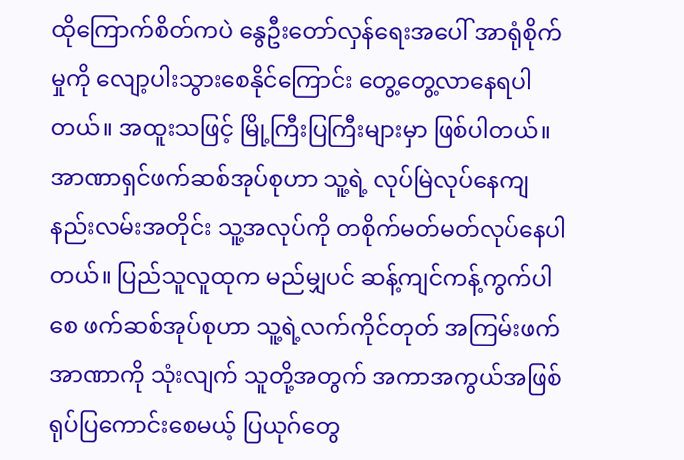ထိုကြောက်စိတ်ကပဲ နွေဦးတော်လှန်ရေးအပေါ် အာရုံစိုက်မှုကို လျော့ပါးသွားစေနိုင်ကြောင်း တွေ့တွေ့လာနေရပါတယ်။ အထူးသဖြင့် မြို့ကြီးပြကြီးများမှာ ဖြစ်ပါတယ်။ အာဏာရှင်ဖက်ဆစ်အုပ်စုဟာ သူ့ရဲ့ လုပ်မြဲလုပ်နေကျ နည်းလမ်းအတိုင်း သူ့အလုပ်ကို တစိုက်မတ်မတ်လုပ်နေပါတယ်။ ပြည်သူလူထုက မည်မျှပင် ဆန့်ကျင်ကန့်ကွက်ပါစေ ဖက်ဆစ်အုပ်စုဟာ သူ့ရဲ့လက်ကိုင်တုတ် အကြမ်းဖက်အာဏာကို သုံးလျက် သူတို့အတွက် အကာအကွယ်အဖြစ် ရုပ်ပြကောင်းစေမယ့် ပြယုဂ်တွေ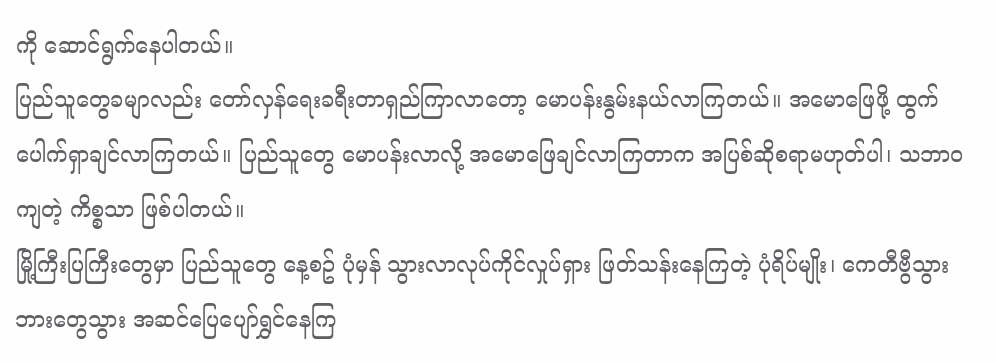ကို ဆောင်ရွက်နေပါတယ်။
ပြည်သူတွေခမျာလည်း တော်လှန်ရေးခရီးတာရှည်ကြာလာတော့ မောပန်းနွမ်းနယ်လာကြတယ်။ အမောဖြေဖို့ ထွက်ပေါက်ရှာချင်လာကြတယ်။ ပြည်သူတွေ မောပန်းလာလို့ အမောဖြေချင်လာကြတာက အပြစ်ဆိုစရာမဟုတ်ပါ၊ သဘာဝကျတဲ့ ကိစ္စသာ ဖြစ်ပါတယ်။
မြို့ကြီးပြကြီးတွေမှာ ပြည်သူတွေ နေ့စဥ် ပုံမှန် သွားလာလုပ်ကိုင်လှုပ်ရှား ဖြတ်သန်းနေကြတဲ့ ပုံရိပ်မျိုး၊ ကေတီဗွီသွား ဘားတွေသွား အဆင်ပြေပျော်ရွှင်နေကြ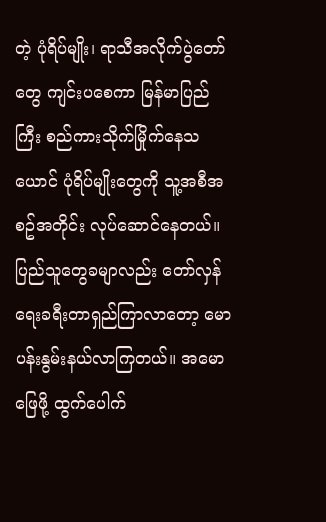တဲ့ ပုံရိပ်မျိုး၊ ရာသီအလိုက်ပွဲတော်တွေ ကျင်းပစေကာ မြန်မာပြည်ကြီး စည်ကားသိုက်မြိုက်နေသယောင် ပုံရိပ်မျိုးတွေကို သူ့အစီအစဥ်အတိုင်း လုပ်ဆောင်နေတယ်။ ပြည်သူတွေခမျာလည်း တော်လှန်ရေးခရီးတာရှည်ကြာလာတော့ မောပန်းနွမ်းနယ်လာကြတယ်။ အမောဖြေဖို့ ထွက်ပေါက်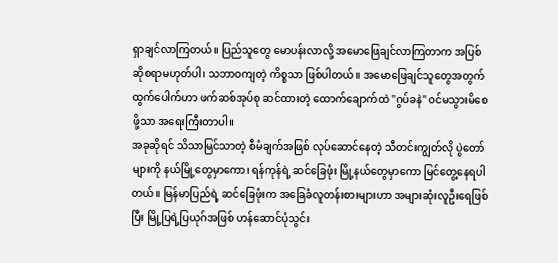ရှာချင်လာကြတယ်။ ပြည်သူတွေ မောပန်းလာလို့ အမောဖြေချင်လာကြတာက အပြစ်ဆိုစရာမဟုတ်ပါ၊ သဘာဝကျတဲ့ ကိစ္စသာ ဖြစ်ပါတယ်။ အမောဖြေချင်သူတွေအတွက် ထွက်ပေါက်ဟာ ဖက်ဆစ်အုပ်စု ဆင်ထားတဲ့ ထောက်ချောက်ထဲ "ဂွပ်ခနဲ" ဝင်မသွားမိစေဖို့သာ အရေးကြီးတာပါ။
အခုဆိုရင် သိသာမြင်သာတဲ့ စီမံချက်အဖြစ် လုပ်ဆောင်နေတဲ့ သီတင်းကျွတ်လို ပွဲတော်များကို နယ်မြို့တွေမှာကော၊ ရန်ကုန်ရဲ့ ဆင်ခြေဖုံး မြို့နယ်တွေမှာကော မြင်တွေ့နေရပါတယ်။ မြန်မာပြည်ရဲ့ ဆင်ခြေဖုံးက အခြေခံလူတန်းစားများဟာ အများဆုံးလူဦးရေဖြစ်ပြီး မြို့ပြရဲ့ပြယုဂ်အဖြစ် ဟန်ဆောင်ပုံသွင်း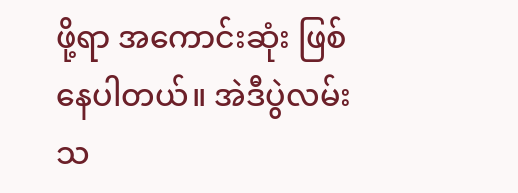ဖို့ရာ အကောင်းဆုံး ဖြစ်နေပါတယ်။ အဲဒီပွဲလမ်းသ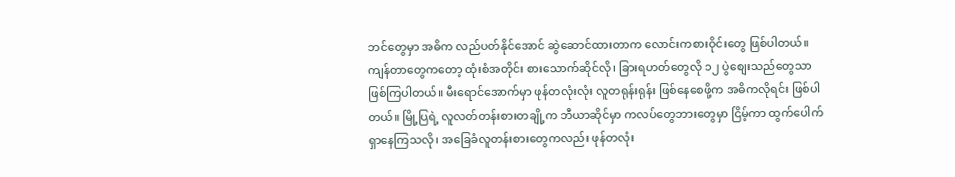ဘင်တွေမှာ အဓိက လည်ပတ်နိုင်အောင် ဆွဲဆောင်ထားတာက လောင်းကစားဝိုင်းတွေ ဖြစ်ပါတယ်။ ကျန်တာတွေကတော့ ထုံးစံအတိုင်း စားသောက်ဆိုင်လို၊ ခြားရဟတ်တွေလို ၁၂ ပွဲစျေးသည်တွေသာ ဖြစ်ကြပါတယ်။ မီးရောင်အောက်မှာ ဖုန်တလုံးလုံး လူတရုန်းရုန်း ဖြစ်နေစေဖို့က အဓိကလိုရင်း ဖြစ်ပါတယ်။ မြို့ပြရဲ့ လူလတ်တန်းစားတချို့က ဘီယာဆိုင်မှာ ကလပ်တွေဘားတွေမှာ ငြိမ့်ကာ ထွက်ပေါက်ရှာနေကြသလို၊ အခြေခံလူတန်းစားတွေကလည်း ဖုန်တလုံး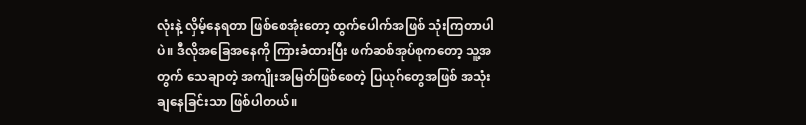လုံးနဲ့ လှိမ့်နေရတာ ဖြစ်စေအုံးတော့ ထွက်ပေါက်အဖြစ် သုံးကြတာပါပဲ။ ဒီလိုအခြေအနေကို ကြားခံထားပြီး ဖက်ဆစ်အုပ်စုကတော့ သူ့အတွက် သေချာတဲ့ အကျိုးအမြတ်ဖြစ်စေတဲ့ ပြယုဂ်တွေအဖြစ် အသုံးချနေခြင်းသာ ဖြစ်ပါတယ်။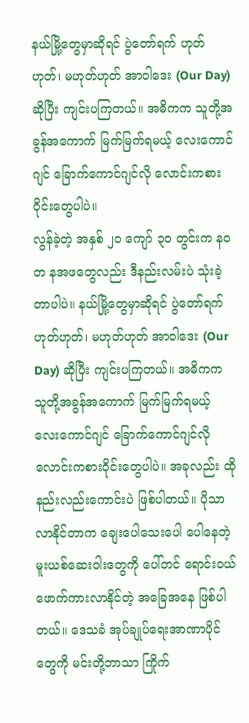နယ်မြို့တွေမှာဆိုရင် ပွဲတော်ရက် ဟုတ်ဟုတ်၊ မဟုတ်ဟုတ် အာဝါဒေး (Our Day) ဆိုပြီး ကျင်းပကြတယ်။ အဓိကက သူတို့အခွန်အကောက် မြက်မြက်ရမယ့် လေးကောင်ဂျင် ခြောက်ကောင်ဂျင်လို လောင်းကစားဝိုင်းတွေပါပဲ။
လွန်ခဲ့တဲ့ အနှစ် ၂၀ ကျော် ၃၀ တွင်းက နဝတ နအဖတွေလည်း ဒီနည်းလမ်းပဲ သုံးခဲ့တာပါပဲ။ နယ်မြို့တွေမှာဆိုရင် ပွဲတော်ရက် ဟုတ်ဟုတ်၊ မဟုတ်ဟုတ် အာဝါဒေး (Our Day) ဆိုပြီး ကျင်းပကြတယ်။ အဓိကက သူတို့အခွန်အကောက် မြက်မြက်ရမယ့် လေးကောင်ဂျင် ခြောက်ကောင်ဂျင်လို လောင်းကစားဝိုင်းတွေပါပဲ။ အခုလည်း ထိုနည်းလည်းကောင်းပဲ ဖြစ်ပါတယ်။ ပိုသာလာနိုင်တာက ချေးပေါသေးပေါ ပေါနေတဲ့ မူးယစ်ဆေးဝါးတွေကို ပေါ်တင် ရောင်းဝယ်ဖောက်ကားလာနိုင်တဲ့ အခြေအနေ ဖြစ်ပါတယ်။ ဒေသခံ အုပ်ချုပ်ရေးအာဏာပိုင်တွေကို မင်းတို့ဘာသာ ကြိုက်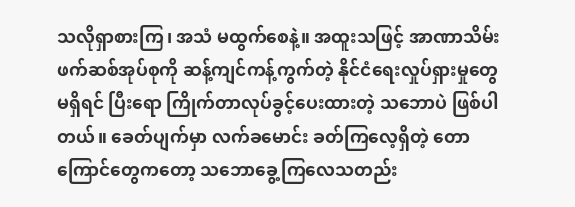သလိုရှာစားကြ၊ အသံ မထွက်စေနဲ့။ အထူးသဖြင့် အာဏာသိမ်းဖက်ဆစ်အုပ်စုကို ဆန့်ကျင်ကန့်ကွက်တဲ့ နိုင်ငံရေးလှုပ်ရှားမှုတွေ မရှိရင် ပြီးရော ကြိုက်တာလုပ်ခွင့်ပေးထားတဲ့ သဘောပဲ ဖြစ်ပါတယ်။ ခေတ်ပျက်မှာ လက်ခမောင်း ခတ်ကြလေ့ရှိတဲ့ တောကြောင်တွေကတော့ သဘောခွေ့ကြလေသတည်း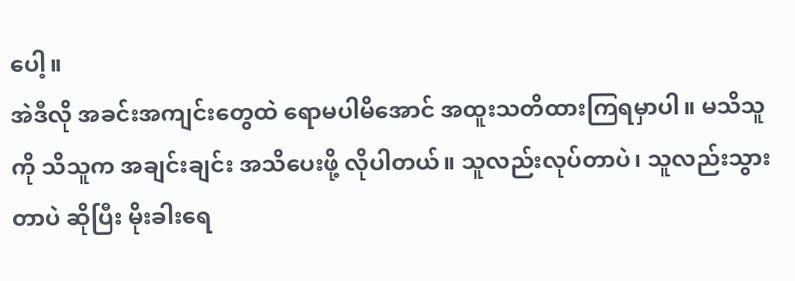ပေါ့။
အဲဒီလို အခင်းအကျင်းတွေထဲ ရောမပါမိအောင် အထူးသတိထားကြရမှာပါ။ မသိသူကို သိသူက အချင်းချင်း အသိပေးဖို့ လိုပါတယ်။ သူလည်းလုပ်တာပဲ၊ သူလည်းသွားတာပဲ ဆိုပြီး မိုးခါးရေ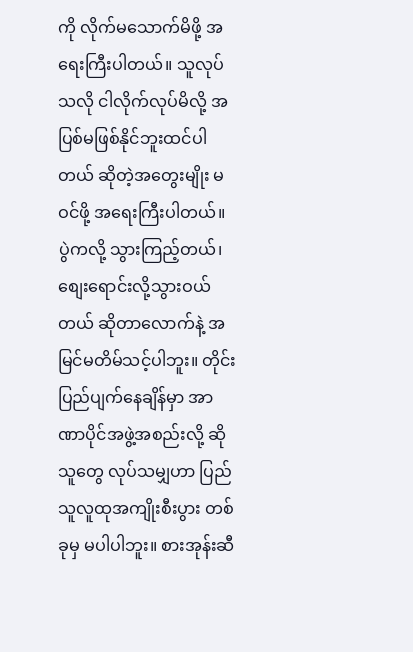ကို လိုက်မသောက်မိဖို့ အရေးကြီးပါတယ်။ သူလုပ်သလို ငါလိုက်လုပ်မိလို့ အပြစ်မဖြစ်နိုင်ဘူးထင်ပါတယ် ဆိုတဲ့အတွေးမျိုး မဝင်ဖို့ အရေးကြီးပါတယ်။ ပွဲကလို့ သွားကြည့်တယ်၊ စျေးရောင်းလို့သွားဝယ်တယ် ဆိုတာလောက်နဲ့ အမြင်မတိမ်သင့်ပါဘူး။ တိုင်းပြည်ပျက်နေချိန်မှာ အာဏာပိုင်အဖွဲ့အစည်းလို့ ဆိုသူတွေ လုပ်သမျှဟာ ပြည်သူလူထုအကျိုးစီးပွား တစ်ခုမှ မပါပါဘူး။ စားအုန်းဆီ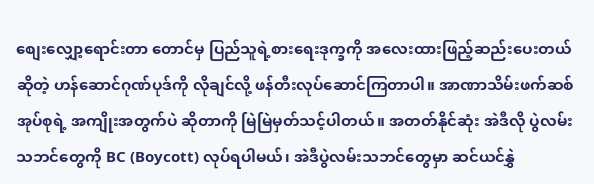စျေးလျှော့ရောင်းတာ တောင်မှ ပြည်သူရဲ့စားရေးဒုက္ခကို အလေးထားဖြည့်ဆည်းပေးတယ်ဆိုတဲ့ ဟန်ဆောင်ဂုဏ်ပုဒ်ကို လိုချင်လို့ ဖန်တီးလုပ်ဆောင်ကြတာပါ။ အာဏာသိမ်းဖက်ဆစ်အုပ်စုရဲ့ အကျိုးအတွက်ပဲ ဆိုတာကို မြဲမြဲမှတ်သင့်ပါတယ်။ အတတ်နိုင်ဆုံး အဲဒီလို ပွဲလမ်းသဘင်တွေကို BC (Boycott) လုပ်ရပါမယ်၊ အဲဒီပွဲလမ်းသဘင်တွေမှာ ဆင်ယင်နွှဲ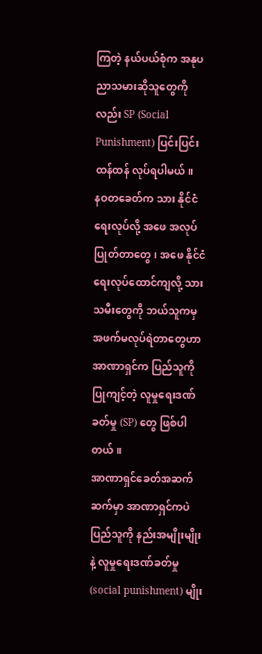ကြတဲ့ နယ်ပယ်စုံက အနုပညာသမားဆိုသူတွေကိုလည်း SP (Social Punishment) ပြင်းပြင်းထန်ထန် လုပ်ရပါမယ်။
နဝတခေတ်က သား နိုင်ငံရေးလုပ်လို့ အဖေ အလုပ်ပြုတ်တာတွေ၊ အဖေ နိုင်ငံရေးလုပ်ထောင်ကျလို့ သားသမီးတွေကို ဘယ်သူကမှ အဖက်မလုပ်ရဲတာတွေဟာ အာဏာရှင်က ပြည်သူကို ပြုကျင့်တဲ့ လူမှုရေးဒဏ်ခတ်မှု (SP) တွေ ဖြစ်ပါတယ်။
အာဏာရှင်ခေတ်အဆက်ဆက်မှာ အာဏာရှင်ကပဲ ပြည်သူကို နည်းအမျိုးမျိုးနဲ့ လူမှုရေးဒဏ်ခတ်မှု (social punishment) မျိုး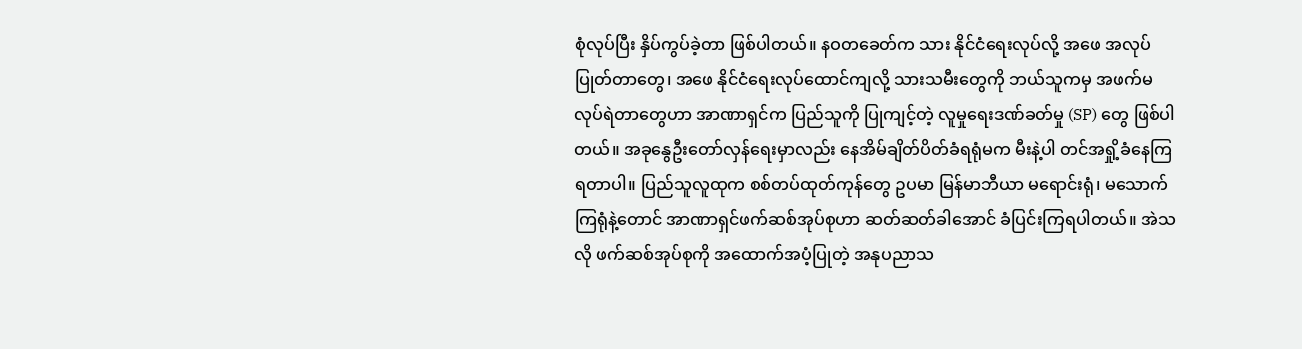စုံလုပ်ပြီး နှိပ်ကွပ်ခဲ့တာ ဖြစ်ပါတယ်။ နဝတခေတ်က သား နိုင်ငံရေးလုပ်လို့ အဖေ အလုပ်ပြုတ်တာတွေ၊ အဖေ နိုင်ငံရေးလုပ်ထောင်ကျလို့ သားသမီးတွေကို ဘယ်သူကမှ အဖက်မလုပ်ရဲတာတွေဟာ အာဏာရှင်က ပြည်သူကို ပြုကျင့်တဲ့ လူမှုရေးဒဏ်ခတ်မှု (SP) တွေ ဖြစ်ပါတယ်။ အခုနွေဦးတော်လှန်ရေးမှာလည်း နေအိမ်ချိတ်ပိတ်ခံရရုံမက မီးနဲ့ပါ တင်အရှို့ခံနေကြရတာပါ။ ပြည်သူလူထုက စစ်တပ်ထုတ်ကုန်တွေ ဥပမာ မြန်မာဘီယာ မရောင်းရုံ၊ မသောက်ကြရုံနဲ့တောင် အာဏာရှင်ဖက်ဆစ်အုပ်စုဟာ ဆတ်ဆတ်ခါအောင် ခံပြင်းကြရပါတယ်။ အဲသလို ဖက်ဆစ်အုပ်စုကို အထောက်အပံ့ပြုတဲ့ အနုပညာသ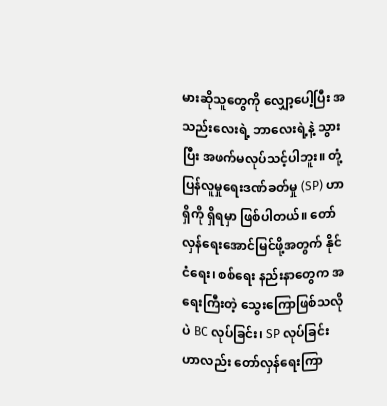မားဆိုသူတွေကို လျှော့ပေါ့ပြီး အသည်းလေးရဲ့ ဘာလေးရဲ့နဲ့ သွားပြီး အဖက်မလုပ်သင့်ပါဘူး။ တုံ့ပြန်လူမှုရေးဒဏ်ခတ်မှု (SP) ဟာ ရှိကို ရှိရမှာ ဖြစ်ပါတယ်။ တော်လှန်ရေးအောင်မြင်ဖို့အတွက် နိုင်ငံရေး၊ စစ်ရေး နည်းနာတွေက အရေးကြီးတဲ့ သွေးကြောဖြစ်သလိုပဲ BC လုပ်ခြင်း၊ SP လုပ်ခြင်းဟာလည်း တော်လှန်ရေးကြာ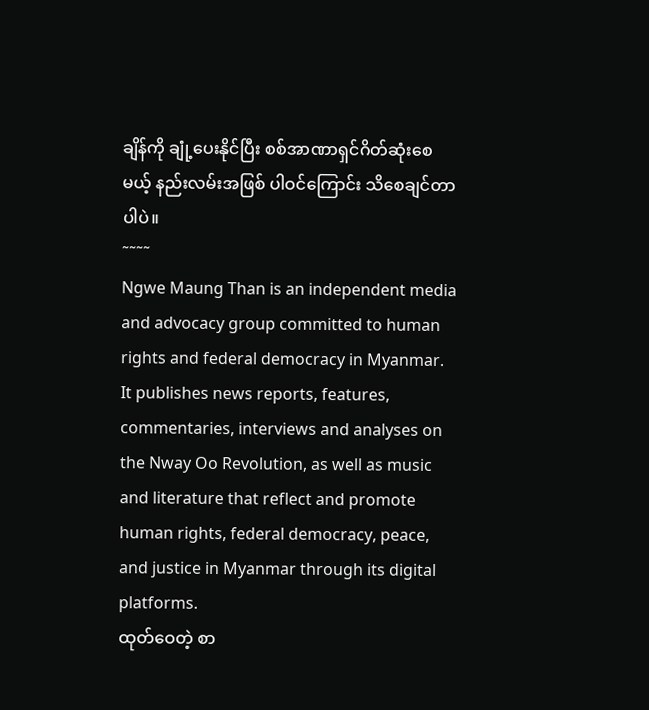ချိန်ကို ချုံ့ပေးနိုင်ပြီး စစ်အာဏာရှင်ဂိတ်ဆုံးစေမယ့် နည်းလမ်းအဖြစ် ပါဝင်ကြောင်း သိစေချင်တာပါပဲ။
˜˜˜˜
Ngwe Maung Than is an independent media and advocacy group committed to human rights and federal democracy in Myanmar. It publishes news reports, features, commentaries, interviews and analyses on the Nway Oo Revolution, as well as music and literature that reflect and promote human rights, federal democracy, peace, and justice in Myanmar through its digital platforms.
ထုတ်ဝေတဲ့ စာ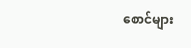စောင်များ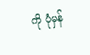ကို ပုံမှန်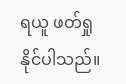ရယူ ဖတ်ရှုနိုင်ပါသည်။